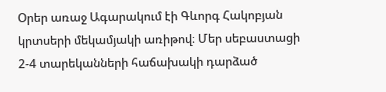Օրեր առաջ Ագարակում էի Գևորգ Հակոբյան կրտսերի մեկամյակի առիթով։ Մեր սեբաստացի 2-4 տարեկանների հաճախակի դարձած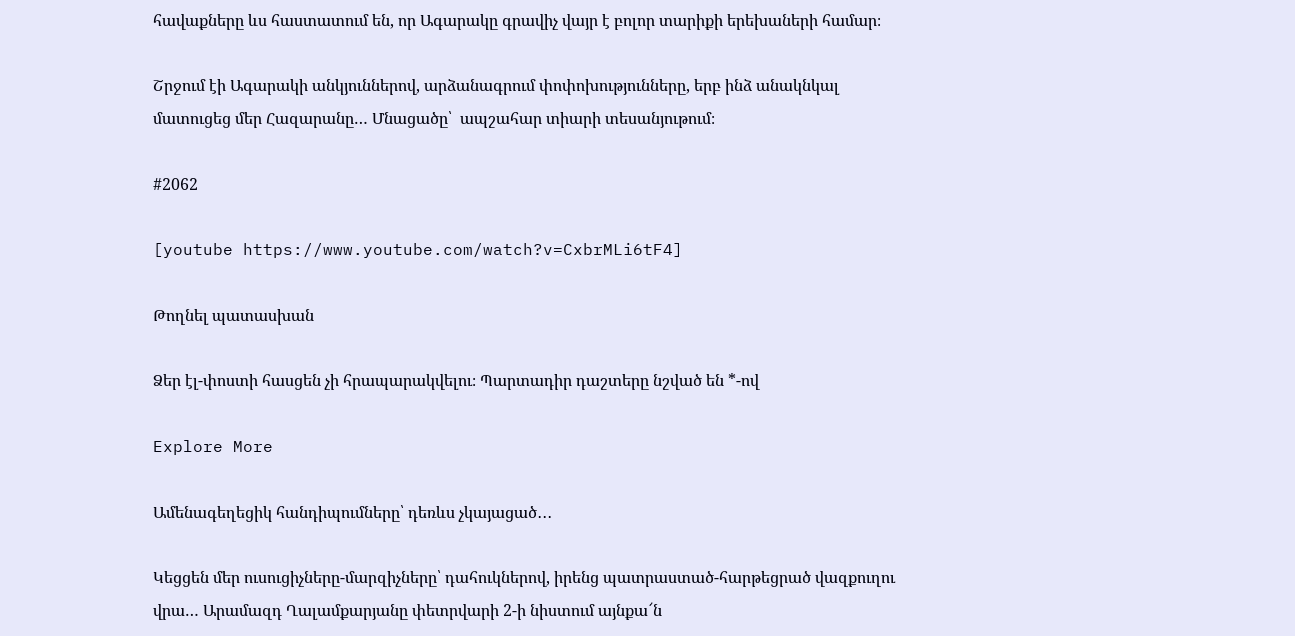հավաքները ևս հաստատում են, որ Ագարակը գրավիչ վայր է բոլոր տարիքի երեխաների համար։

Շրջում էի Ագարակի անկյուններով, արձանագրում փոփոխությունները, երբ ինձ անակնկալ մատուցեց մեր Հազարանը… Մնացածը՝  ապշահար տիարի տեսանյութում։

#2062

[youtube https://www.youtube.com/watch?v=CxbrMLi6tF4]

Թողնել պատասխան

Ձեր էլ-փոստի հասցեն չի հրապարակվելու։ Պարտադիր դաշտերը նշված են *-ով

Explore More

Ամենագեղեցիկ հանդիպումները՝ դեռևս չկայացած․․․

Կեցցեն մեր ուսուցիչները-մարզիչները՝ դահուկներով, իրենց պատրաստած-հարթեցրած վազքուղու վրա… Արամազդ Ղալամքարյանը փետրվարի 2-ի նիստում այնքա՜ն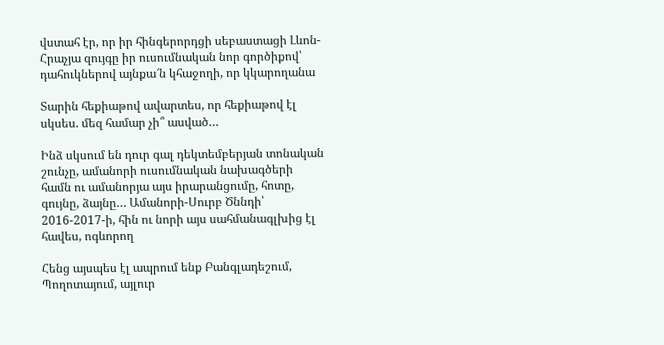վստահ էր, որ իր հինգերորդցի սեբաստացի Լևոն-Հրաչյա զույգը իր ուսումնական նոր գործիքով՝ դահուկներով այնքա՜ն կհաջողի, որ կկարողանա

Տարին հեքիաթով ավարտես, որ հեքիաթով էլ սկսես. մեզ համար չի՞ ասված…

Ինձ սկսում են դուր գալ դեկտեմբերյան տոնական շունչը, ամանորի ուսումնական նախագծերի համն ու ամանորյա այս իրարանցումը, հոտը, գույնը, ձայնը… Ամանորի-Սուրբ Ծննդի՝ 2016-2017-ի, հին ու նորի այս սահմանագլխից էլ հավես, ոգևորող

Հենց այսպես էլ ապրում ենք Բանգլադեշում, Պողոտայում, այլուր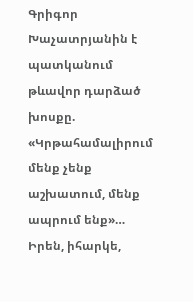Գրիգոր Խաչատրյանին է պատկանում թևավոր դարձած խոսքը. «Կրթահամալիրում մենք չենք աշխատում, մենք ապրում ենք»… Իրեն, իհարկե,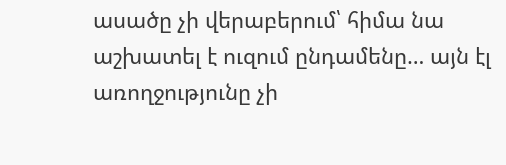ասածը չի վերաբերում՝ հիմա նա աշխատել է ուզում ընդամենը… այն էլ առողջությունը չի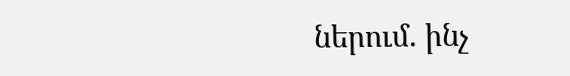ներում. ինչ